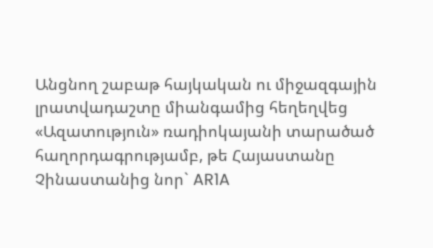Անցնող շաբաթ հայկական ու միջազգային լրատվադաշտը միանգամից հեղեղվեց «Ազատություն» ռադիոկայանի տարածած հաղորդագրությամբ, թե Հայաստանը Չինաստանից նոր` AR1A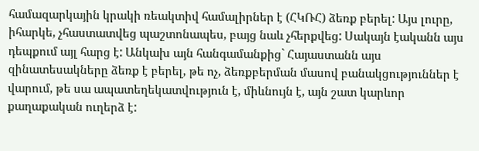համազարկային կրակի ռեակտիվ համալիրներ է (ՀԿՌՀ) ձեռք բերել: Այս լուրը, իհարկե, չհաստատվեց պաշտոնապես, բայց նաև չհերքվեց: Սակայն էականն այս դեպքում այլ հարց է: Անկախ այն հանգամանքից` Հայաստանն այս զինատեսակները ձեռք է բերել, թե ոչ, ձեռքբերման մասով բանակցություններ է վարում, թե սա ապատեղեկատվություն է, միևնույն է, այն շատ կարևոր քաղաքական ուղերձ է: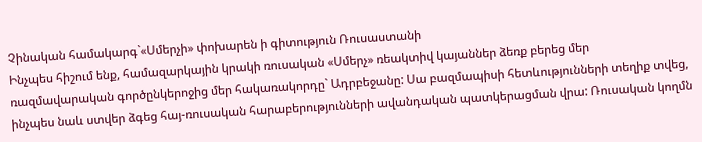Չինական համակարգ`«Սմերչի» փոխարեն ի գիտություն Ռուսաստանի
Ինչպես հիշում ենք, համազարկային կրակի ռուսական «Սմերչ» ռեակտիվ կայաններ ձեռք բերեց մեր ռազմավարական գործընկերոջից մեր հակառակորդը` Ադրբեջանը: Սա բազմապիսի հետևությունների տեղիք տվեց, ինչպես նաև ստվեր ձգեց հայ-ռուսական հարաբերությունների ավանդական պատկերացման վրա: Ռուսական կողմն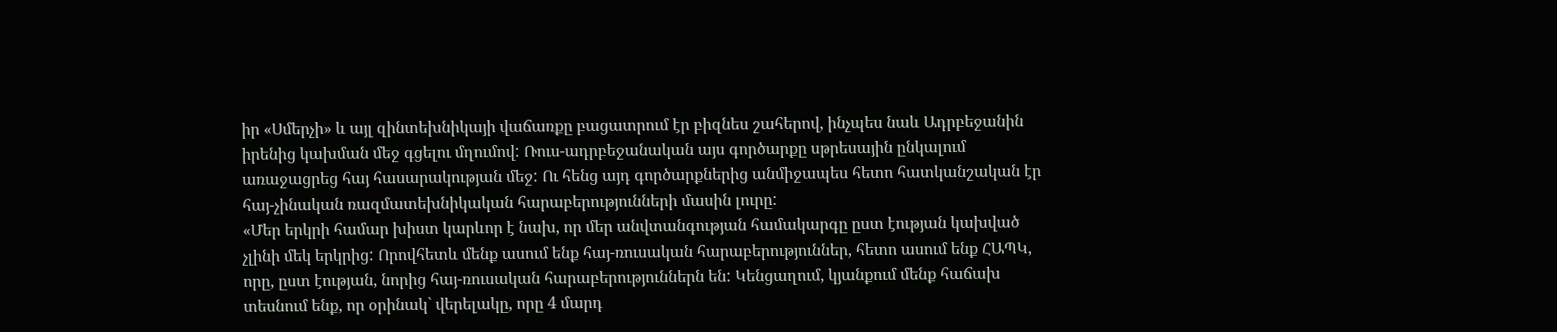իր «Սմերչի» և այլ զինտեխնիկայի վաճառքը բացատրում էր բիզնես շահերով, ինչպես նաև Ադրբեջանին իրենից կախման մեջ գցելու մղումով: Ռուս-ադրբեջանական այս գործարքը սթրեսային ընկալում առաջացրեց հայ հասարակության մեջ: Ու հենց այդ գործարքներից անմիջապես հետո հատկանշական էր հայ-չինական ռազմատեխնիկական հարաբերությունների մասին լուրը:
«Մեր երկրի համար խիստ կարևոր է նախ, որ մեր անվտանգության համակարգը ըստ էության կախված չլինի մեկ երկրից: Որովհետև մենք ասում ենք հայ-ռուսական հարաբերություններ, հետո ասում ենք ՀԱՊԿ, որը, ըստ էության, նորից հայ-ռուսական հարաբերություններն են: Կենցաղում, կյանքում մենք հաճախ տեսնում ենք, որ օրինակ` վերելակը, որը 4 մարդ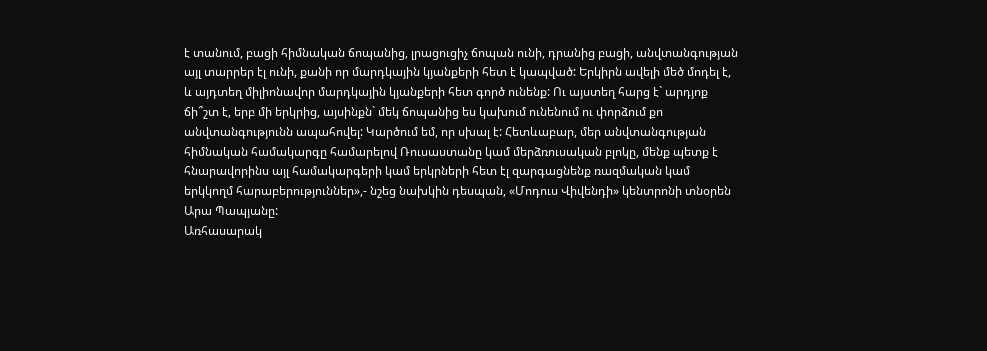է տանում, բացի հիմնական ճոպանից, լրացուցիչ ճոպան ունի, դրանից բացի, անվտանգության այլ տարրեր էլ ունի, քանի որ մարդկային կյանքերի հետ է կապված: Երկիրն ավելի մեծ մոդել է, և այդտեղ միլիոնավոր մարդկային կյանքերի հետ գործ ունենք: Ու այստեղ հարց է` արդյոք ճի՞շտ է, երբ մի երկրից, այսինքն` մեկ ճոպանից ես կախում ունենում ու փորձում քո անվտանգությունն ապահովել: Կարծում եմ, որ սխալ է: Հետևաբար, մեր անվտանգության հիմնական համակարգը համարելով Ռուսաստանը կամ մերձռուսական բլոկը, մենք պետք է հնարավորինս այլ համակարգերի կամ երկրների հետ էլ զարգացնենք ռազմական կամ երկկողմ հարաբերություններ»,- նշեց նախկին դեսպան, «Մոդուս Վիվենդի» կենտրոնի տնօրեն Արա Պապյանը:
Առհասարակ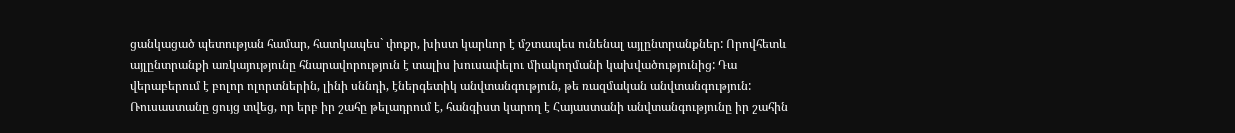ցանկացած պետության համար, հատկապես` փոքր, խիստ կարևոր է մշտապես ունենալ այլընտրանքներ: Որովհետև այլընտրանքի առկայությունը հնարավորություն է տալիս խուսափելու միակողմանի կախվածությունից: Դա վերաբերում է բոլոր ոլորտներին, լինի սննդի, էներգետիկ անվտանգություն, թե ռազմական անվտանգություն: Ռուսաստանը ցույց տվեց, որ երբ իր շահը թելադրում է, հանգիստ կարող է Հայաստանի անվտանգությունը իր շահին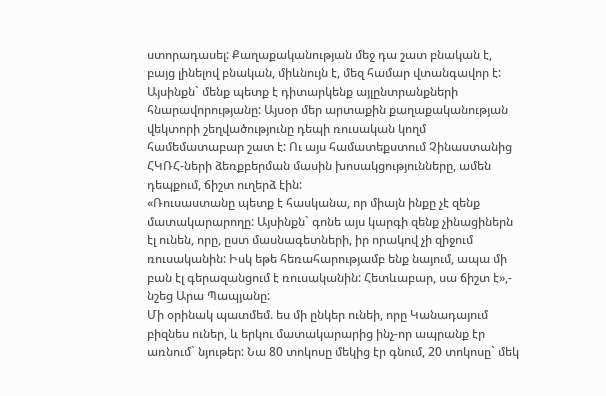ստորադասել: Քաղաքականության մեջ դա շատ բնական է, բայց լինելով բնական, միևնույն է, մեզ համար վտանգավոր է: Այսինքն` մենք պետք է դիտարկենք այլընտրանքների հնարավորությանը: Այսօր մեր արտաքին քաղաքականության վեկտորի շեղվածությունը դեպի ռուսական կողմ համեմատաբար շատ է: Ու այս համատեքստում Չինաստանից ՀԿՌՀ-ների ձեռքբերման մասին խոսակցությունները, ամեն դեպքում, ճիշտ ուղերձ էին:
«Ռուսաստանը պետք է հասկանա, որ միայն ինքը չէ զենք մատակարարողը: Այսինքն` գոնե այս կարգի զենք չինացիներն էլ ունեն, որը, ըստ մասնագետների, իր որակով չի զիջում ռուսականին: Իսկ եթե հեռահարությամբ ենք նայում, ապա մի բան էլ գերազանցում է ռուսականին: Հետևաբար, սա ճիշտ է»,- նշեց Արա Պապյանը:
Մի օրինակ պատմեմ. ես մի ընկեր ունեի, որը Կանադայում բիզնես ուներ, և երկու մատակարարից ինչ-որ ապրանք էր առնում` նյութեր: Նա 80 տոկոսը մեկից էր գնում, 20 տոկոսը` մեկ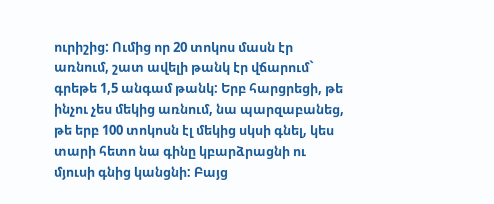ուրիշից: Ումից որ 20 տոկոս մասն էր առնում, շատ ավելի թանկ էր վճարում` գրեթե 1,5 անգամ թանկ: Երբ հարցրեցի, թե ինչու չես մեկից առնում, նա պարզաբանեց, թե երբ 100 տոկոսն էլ մեկից սկսի գնել, կես տարի հետո նա գինը կբարձրացնի ու մյուսի գնից կանցնի: Բայց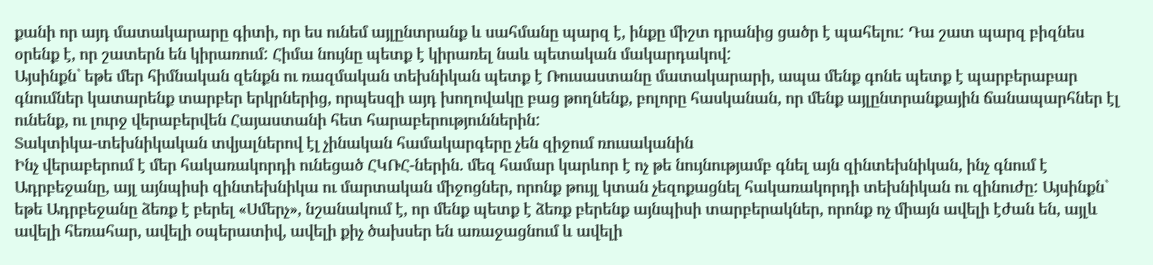քանի որ այդ մատակարարը գիտի, որ ես ունեմ այլընտրանք և սահմանը պարզ է, ինքը միշտ դրանից ցածր է պահելու: Դա շատ պարզ բիզնես օրենք է, որ շատերն են կիրառում: Հիմա նույնը պետք է կիրառել նաև պետական մակարդակով:
Այսինքն` եթե մեր հիմնական զենքն ու ռազմական տեխնիկան պետք է Ռուսաստանը մատակարարի, ապա մենք գոնե պետք է պարբերաբար գնումներ կատարենք տարբեր երկրներից, որպեսզի այդ խողովակը բաց թողնենք, բոլորը հասկանան, որ մենք այլընտրանքային ճանապարհներ էլ ունենք, ու լուրջ վերաբերվեն Հայաստանի հետ հարաբերություններին:
Տակտիկա-տեխնիկական տվյալներով էլ չինական համակարգերը չեն զիջում ռուսականին
Ինչ վերաբերում է մեր հակառակորդի ունեցած ՀԿՌՀ-ներին. մեզ համար կարևոր է ոչ թե նույնությամբ գնել այն զինտեխնիկան, ինչ գնում է Ադրբեջանը, այլ այնպիսի զինտեխնիկա ու մարտական միջոցներ, որոնք թույլ կտան չեզոքացնել հակառակորդի տեխնիկան ու զինուժը: Այսինքն` եթե Ադրբեջանը ձեռք է բերել «Սմերչ», նշանակում է, որ մենք պետք է ձեռք բերենք այնպիսի տարբերակներ, որոնք ոչ միայն ավելի էժան են, այլև ավելի հեռահար, ավելի օպերատիվ, ավելի քիչ ծախսեր են առաջացնում և ավելի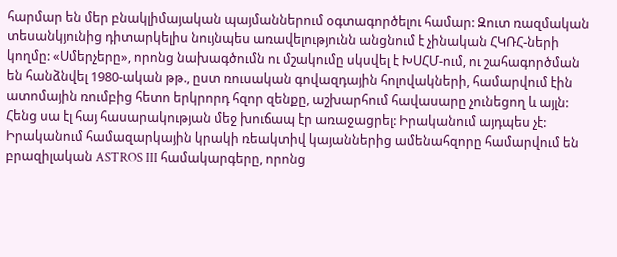հարմար են մեր բնակլիմայական պայմաններում օգտագործելու համար: Զուտ ռազմական տեսանկյունից դիտարկելիս նույնպես առավելությունն անցնում է չինական ՀԿՌՀ-ների կողմը: «Սմերչերը», որոնց նախագծումն ու մշակումը սկսվել է ԽՍՀՄ-ում, ու շահագործման են հանձնվել 1980-ական թթ., ըստ ռուսական գովազդային հոլովակների, համարվում էին ատոմային ռումբից հետո երկրորդ հզոր զենքը, աշխարհում հավասարը չունեցող և այլն: Հենց սա էլ հայ հասարակության մեջ խուճապ էր առաջացրել: Իրականում այդպես չէ: Իրականում համազարկային կրակի ռեակտիվ կայաններից ամենահզորը համարվում են բրազիլական ASTROS III համակարգերը, որոնց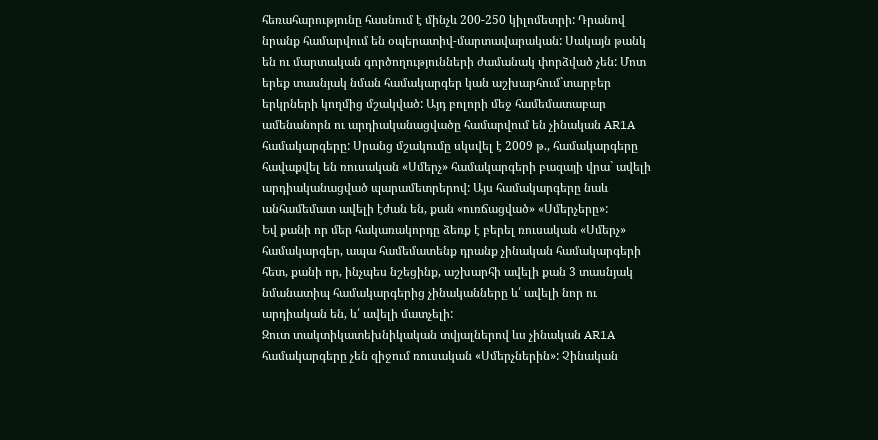հեռահարությունը հասնում է մինչև 200-250 կիլոմետրի: Դրանով նրանք համարվում են օպերատիվ-մարտավարական: Սակայն թանկ են ու մարտական գործողությունների ժամանակ փորձված չեն: Մոտ երեք տասնյակ նման համակարգեր կան աշխարհում`տարբեր երկրների կողմից մշակված: Այդ բոլորի մեջ համեմատաբար ամենանորն ու արդիականացվածը համարվում են չինական AR1A համակարգերը: Սրանց մշակումը սկսվել է 2009 թ., համակարգերը հավաքվել են ռուսական «Սմերչ» համակարգերի բազայի վրա` ավելի արդիականացված պարամետրերով: Այս համակարգերը նաև անհամեմատ ավելի էժան են, քան «ուռճացված» «Սմերչերը»:
Եվ քանի որ մեր հակառակորդը ձեռք է բերել ռուսական «Սմերչ» համակարգեր, ապա համեմատենք դրանք չինական համակարգերի հետ, քանի որ, ինչպես նշեցինք, աշխարհի ավելի քան 3 տասնյակ նմանատիպ համակարգերից չինականները և՛ ավելի նոր ու արդիական են, և՛ ավելի մատչելի:
Զուտ տակտիկատեխնիկական տվյալներով ևս չինական AR1A համակարգերը չեն զիջում ռուսական «Սմերչներին»: Չինական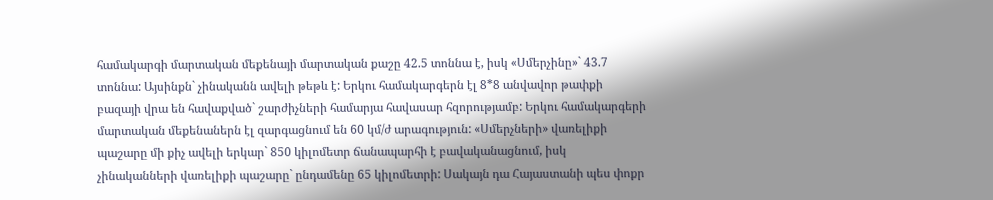համակարգի մարտական մեքենայի մարտական քաշը 42.5 տոննա է, իսկ «Սմերչինը»` 43.7 տոննա: Այսինքն` չինականն ավելի թեթև է: Երկու համակարգերն էլ 8*8 անվավոր թափքի բազայի վրա են հավաքված` շարժիչների համարյա հավասար հզորությամբ: Երկու համակարգերի մարտական մեքենաներն էլ զարգացնում են 60 կմ/ժ արագություն: «Սմերչների» վառելիքի պաշարը մի քիչ ավելի երկար` 850 կիլոմետր ճանապարհի է բավականացնում, իսկ չինականների վառելիքի պաշարը` ընդամենը 65 կիլոմետրի: Սակայն դա Հայաստանի պես փոքր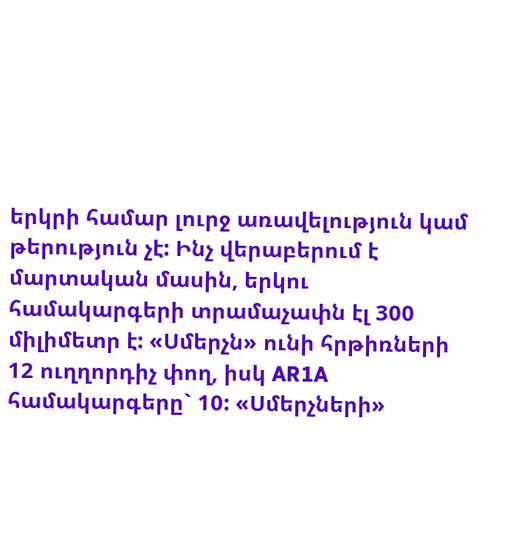երկրի համար լուրջ առավելություն կամ թերություն չէ: Ինչ վերաբերում է մարտական մասին, երկու համակարգերի տրամաչափն էլ 300 միլիմետր է: «Սմերչն» ունի հրթիռների 12 ուղղորդիչ փող, իսկ AR1A համակարգերը` 10: «Սմերչների»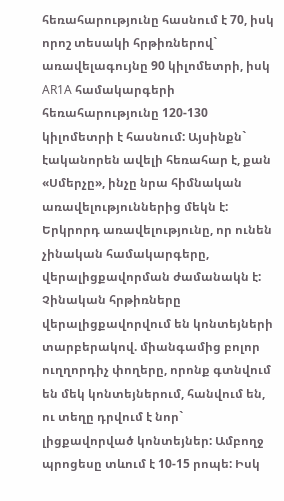հեռահարությունը հասնում է 70, իսկ որոշ տեսակի հրթիռներով` առավելագույնը 90 կիլոմետրի, իսկ AR1A համակարգերի հեռահարությունը 120-130 կիլոմետրի է հասնում: Այսինքն` էականորեն ավելի հեռահար է, քան «Սմերչը», ինչը նրա հիմնական առավելություններից մեկն է:
Երկրորդ առավելությունը, որ ունեն չինական համակարգերը, վերալիցքավորման ժամանակն է: Չինական հրթիռները վերալիցքավորվում են կոնտեյների տարբերակով. միանգամից բոլոր ուղղորդիչ փողերը, որոնք գտնվում են մեկ կոնտեյներում, հանվում են, ու տեղը դրվում է նոր` լիցքավորված կոնտեյներ: Ամբողջ պրոցեսը տևում է 10-15 րոպե: Իսկ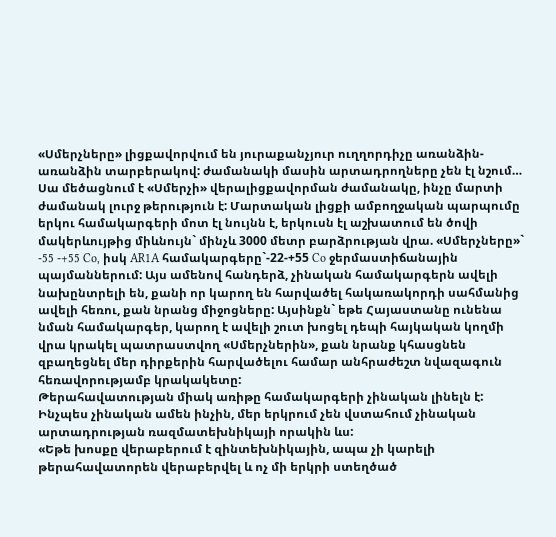«Սմերչները» լիցքավորվում են յուրաքանչյուր ուղղորդիչը առանձին-առանձին տարբերակով: ժամանակի մասին արտադրողները չեն էլ նշում… Սա մեծացնում է «Սմերչի» վերալիցքավորման ժամանակը, ինչը մարտի ժամանակ լուրջ թերություն է: Մարտական լիցքի ամբողջական պարպումը երկու համակարգերի մոտ էլ նույնն է, երկուսն էլ աշխատում են ծովի մակերևույթից միևնույն` մինչև 3000 մետր բարձրության վրա. «Սմերչները»` -55 -+55 Co, իսկ AR1A համակարգերը`-22-+55 Co ջերմաստիճանային պայմաններում: Այս ամենով հանդերձ, չինական համակարգերն ավելի նախընտրելի են, քանի որ կարող են հարվածել հակառակորդի սահմանից ավելի հեռու, քան նրանց միջոցները: Այսինքն` եթե Հայաստանը ունենա նման համակարգեր, կարող է ավելի շուտ խոցել դեպի հայկական կողմի վրա կրակել պատրաստվող «Սմերչներին», քան նրանք կհասցնեն զբաղեցնել մեր դիրքերին հարվածելու համար անհրաժեշտ նվազագուն հեռավորությամբ կրակակետը:
Թերահավատության միակ առիթը համակարգերի չինական լինելն է: Ինչպես չինական ամեն ինչին, մեր երկրում չեն վստահում չինական արտադրության ռազմատեխնիկայի որակին ևս:
«Եթե խոսքը վերաբերում է զինտեխնիկային, ապա չի կարելի թերահավատորեն վերաբերվել և ոչ մի երկրի ստեղծած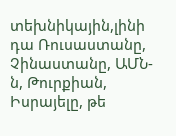տեխնիկային,լինի դա Ռուսաստանը, Չինաստանը, ԱՄՆ-ն, Թուրքիան, Իսրայելը, թե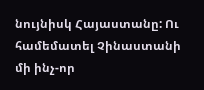նույնիսկ Հայաստանը: Ու համեմատել Չինաստանի մի ինչ-որ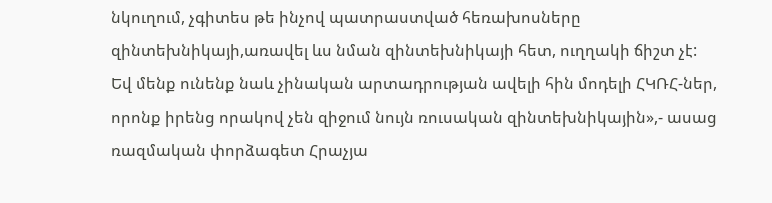նկուղում, չգիտես թե ինչով պատրաստված հեռախոսները զինտեխնիկայի,առավել ևս նման զինտեխնիկայի հետ, ուղղակի ճիշտ չէ: Եվ մենք ունենք նաև չինական արտադրության ավելի հին մոդելի ՀԿՌՀ-ներ, որոնք իրենց որակով չեն զիջում նույն ռուսական զինտեխնիկային»,- ասաց ռազմական փորձագետ Հրաչյա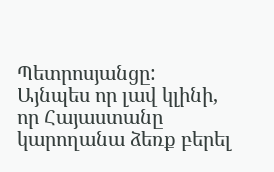Պետրոսյանցը:
Այնպես որ լավ կլինի, որ Հայաստանը կարողանա ձեռք բերել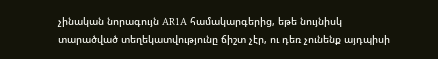չինական նորագույն AR1A համակարգերից, եթե նույնիսկ տարածված տեղեկատվությունը ճիշտ չէր, ու դեռ չունենք այդպիսի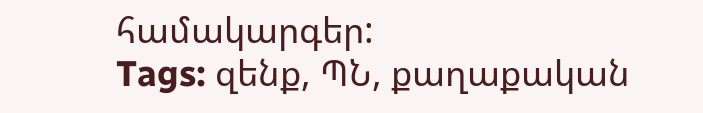համակարգեր:
Tags: զենք, ՊՆ, քաղաքական